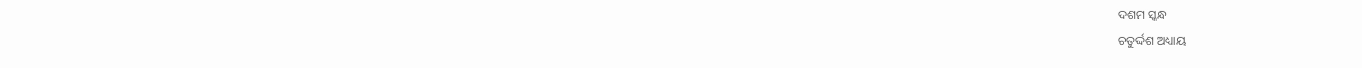ଦଶମ ସ୍କନ୍ଧ
ଚତୁର୍ଦ୍ଦଶ ଅଧ୍ୟାୟ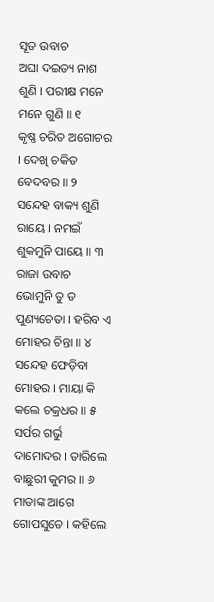ସୂତ ଉବାଚ
ଅଘା ଦଇତ୍ୟ ନାଶ ଶୁଣି । ପରୀକ୍ଷ ମନେ ମନେ ଗୁଣି ॥ ୧
କୃଷ୍ଣ ଚରିତ ଅଗୋଚର । ଦେଖି ଚକିତ ବେଦବର ॥ ୨
ସନ୍ଦେହ ବାକ୍ୟ ଶୁଣି ରାୟେ । ନମଇଁ ଶୁକମୁନି ପାୟେ ॥ ୩
ରାଜା ଉବାଚ
ଭୋମୁନି ତୁ ତ ପୁଣ୍ୟଚେତା । ହରିବ ଏ ମୋହର ଚିନ୍ତା ॥ ୪
ସନ୍ଦେହ ଫେଡ଼ିବା ମୋହର । ମାୟା କି କଲେ ଚକ୍ରଧର ॥ ୫
ସର୍ପର ଗର୍ଭୁ ଦାମୋଦର । ତାରିଲେ ବାଛୁରୀ କୁମର ॥ ୬
ମାତାଙ୍କ ଆଗେ ଗୋପସୁତେ । କହିଲେ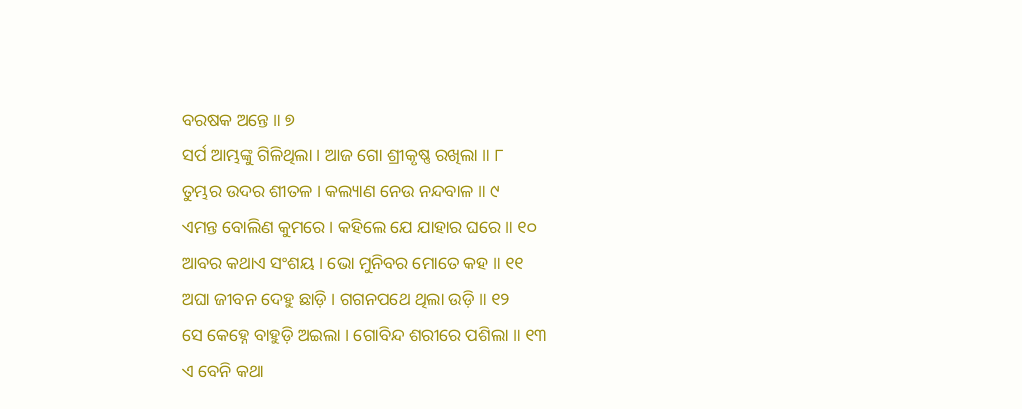ବରଷକ ଅନ୍ତେ ॥ ୭
ସର୍ପ ଆମ୍ଭଙ୍କୁ ଗିଳିଥିଲା । ଆଜ ଗୋ ଶ୍ରୀକୃଷ୍ଣ ରଖିଲା ॥ ୮
ତୁମ୍ଭର ଉଦର ଶୀତଳ । କଲ୍ୟାଣ ନେଉ ନନ୍ଦବାଳ ॥ ୯
ଏମନ୍ତ ବୋଲିଣ କୁମରେ । କହିଲେ ଯେ ଯାହାର ଘରେ ॥ ୧୦
ଆବର କଥାଏ ସଂଶୟ । ଭୋ ମୁନିବର ମୋତେ କହ ॥ ୧୧
ଅଘା ଜୀବନ ଦେହୁ ଛାଡ଼ି । ଗଗନପଥେ ଥିଲା ଉଡ଼ି ॥ ୧୨
ସେ କେହ୍ନେ ବାହୁଡ଼ି ଅଇଲା । ଗୋବିନ୍ଦ ଶରୀରେ ପଶିଲା ॥ ୧୩
ଏ ବେନି କଥା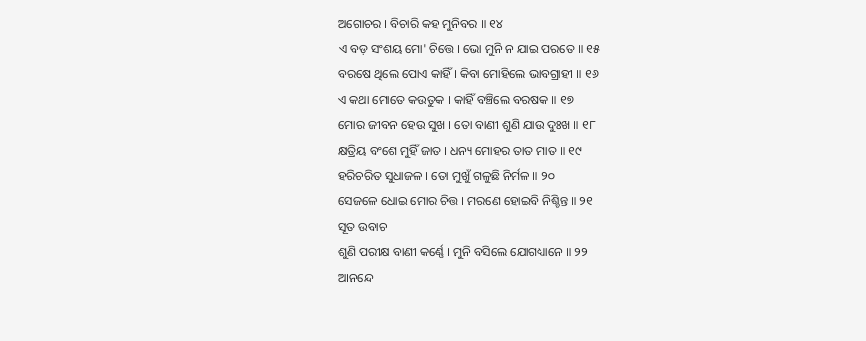ଅଗୋଚର । ବିଚାରି କହ ମୁନିବର ॥ ୧୪
ଏ ବଡ଼ ସଂଶୟ ମୋ' ଚିତ୍ତେ । ଭୋ ମୁନି ନ ଯାଇ ପରତେ ॥ ୧୫
ବରଷେ ଥିଲେ ପୋଏ କାହିଁ । କିବା ମୋହିଲେ ଭାବଗ୍ରାହୀ ॥ ୧୬
ଏ କଥା ମୋତେ କଉତୁକ । କାହିଁ ବଞ୍ଚିଲେ ବରଷକ ॥ ୧୭
ମୋର ଜୀବନ ହେଉ ସୁଖ । ତୋ ବାଣୀ ଶୁଣି ଯାଉ ଦୁଃଖ ॥ ୧୮
କ୍ଷତ୍ରିୟ ବଂଶେ ମୁହିଁ ଜାତ । ଧନ୍ୟ ମୋହର ତାତ ମାତ ॥ ୧୯
ହରିଚରିତ ସୁଧାଜଳ । ତୋ ମୁଖୁଁ ଗଳୁଛି ନିର୍ମଳ ॥ ୨୦
ସେଜଳେ ଧୋଇ ମୋର ଚିତ୍ତ । ମରଣେ ହୋଇବି ନିଶ୍ଚିନ୍ତ ॥ ୨୧
ସୂତ ଉବାଚ
ଶୁଣି ପରୀକ୍ଷ ବାଣୀ କର୍ଣ୍ଣେ । ମୁନି ବସିଲେ ଯୋଗଧ୍ୟାନେ ॥ ୨୨
ଆନନ୍ଦେ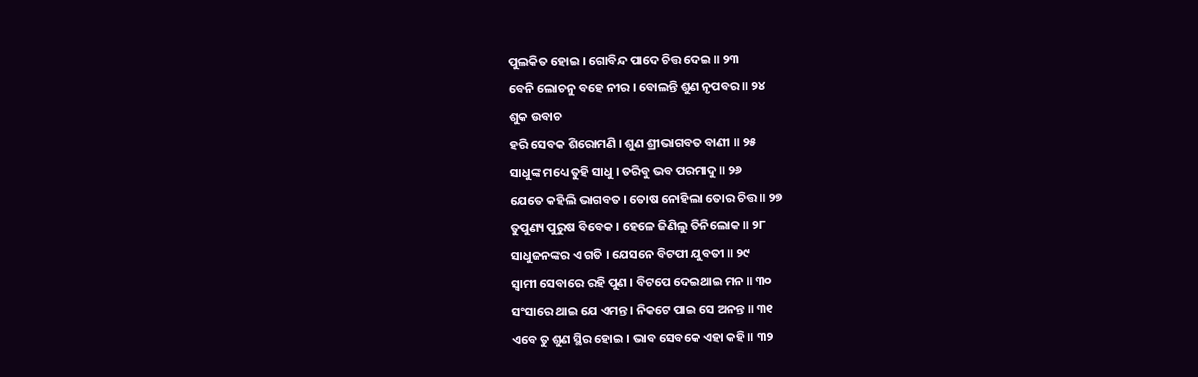ପୁଲକିତ ହୋଇ । ଗୋବିନ୍ଦ ପାଦେ ଚିତ୍ତ ଦେଇ ॥ ୨୩
ବେନି ଲୋଚନୁ ବହେ ନୀର । ବୋଲନ୍ତି ଶୁଣ ନୃପବର ॥ ୨୪
ଶୁକ ଉବାଚ
ହରି ସେବକ ଶିରୋମଣି । ଶୁଣ ଶ୍ରୀଭାଗବତ ବାଣୀ ॥ ୨୫
ସାଧୁଙ୍କ ମଧ୍ୟେ ତୁହି ସାଧୁ । ତରିବୁ ଭବ ପରମାଦୁ ॥ ୨୬
ଯେତେ କହିଲି ଭାଗବତ । ତୋଷ ନୋହିଲା ତୋର ଚିତ୍ତ ॥ ୨୭
ତୁପୁଣ୍ୟ ପୁରୁଷ ବିବେକ । ହେଳେ ଜିଣିଲୁ ତିନିଲୋକ ॥ ୨୮
ସାଧୁଜନଙ୍କର ଏ ଗତି । ଯେସନେ ବିଟପୀ ଯୁବତୀ ॥ ୨୯
ସ୍ୱାମୀ ସେବାରେ ରହି ପୁଣ । ବିଟପେ ଦେଇଥାଇ ମନ ॥ ୩୦
ସଂସାରେ ଥାଇ ଯେ ଏମନ୍ତ । ନିକଟେ ପାଇ ସେ ଅନନ୍ତ ॥ ୩୧
ଏବେ ତୁ ଶୁଣ ସ୍ଥିର ହୋଇ । ଭାବ ସେବକେ ଏହା କହି ॥ ୩୨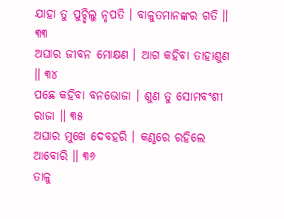ଯାହା ତୁ ପୁଚ୍ଛିଲୁ ନୃପତି । ବାଳୁତମାନଙ୍କର ଗତି ॥ ୩୩
ଅଘାର ଜୀବନ ମୋକ୍ଷଣ । ଆଗ କହିବା ତାହାଶୁଣ ॥ ୩୪
ପଛେ କହିବା ବନଭୋଜା । ଶୁଣ ତୁ ସୋମବଂଶୀ ରାଜା ॥ ୩୫
ଅଘାର ମୁଖେ ଦେବହରି । କଣ୍ଠରେ ରହିଲେ ଆବୋରି ॥ ୩୬
ତାଳୁ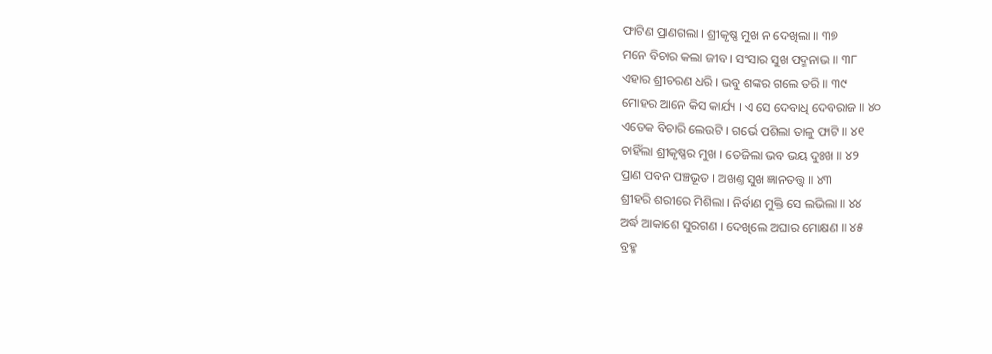ଫାଟିଣ ପ୍ରାଣଗଲା । ଶ୍ରୀକୃଷ୍ଣ ମୁଖ ନ ଦେଖିଲା ॥ ୩୭
ମନେ ବିଚାର କଲା ଜୀବ । ସଂସାର ସୁଖ ପଦ୍ମନାଭ ॥ ୩୮
ଏହାର ଶ୍ରୀଚରଣ ଧରି । ଭବୁ ଶଙ୍କର ଗଲେ ତରି ॥ ୩୯
ମୋହର ଆନେ କିସ କାର୍ଯ୍ୟ । ଏ ସେ ଦେବାଧି ଦେବରାଜ ॥ ୪୦
ଏତେକ ବିଚାରି ଲେଉଟି । ଗର୍ଭେ ପଶିଲା ତାଳୁ ଫାଟି ॥ ୪୧
ଚାହିଁଲା ଶ୍ରୀକୃଷ୍ଣର ମୁଖ । ତେଜିଲା ଭବ ଭୟ ଦୁଃଖ ॥ ୪୨
ପ୍ରାଣ ପବନ ପଞ୍ଚଭୂତ । ଅଖଣ୍ତ ସୁଖ ଜ୍ଞାନତତ୍ତ୍ୱ ॥ ୪୩
ଶ୍ରୀହରି ଶରୀରେ ମିଶିଲା । ନିର୍ବାଣ ମୁକ୍ତି ସେ ଲଭିଲା ॥ ୪୪
ଅର୍ଦ୍ଧ ଆକାଶେ ସୁରଗଣ । ଦେଖିଲେ ଅଘାର ମୋକ୍ଷଣ ॥ ୪୫
ବ୍ରହ୍ମ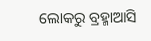ଲୋକରୁ ବ୍ରହ୍ମାଆସି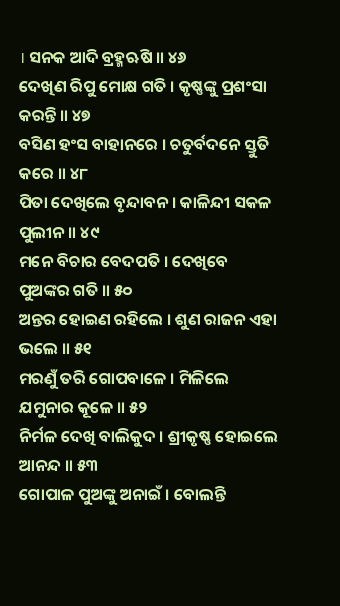। ସନକ ଆଦି ବ୍ରହ୍ମଋଷି ॥ ୪୬
ଦେଖିଣ ରିପୁ ମୋକ୍ଷ ଗତି । କୃଷ୍ଣଙ୍କୁ ପ୍ରଶଂସା କରନ୍ତି ॥ ୪୭
ବସିଣ ହଂସ ବାହାନରେ । ଚତୁର୍ବଦନେ ସ୍ତୁତି କରେ ॥ ୪୮
ପିତା ଦେଖିଲେ ବୃନ୍ଦାବନ । କାଳିନ୍ଦୀ ସକଳ ପୁଲୀନ ॥ ୪୯
ମନେ ବିଚାର ବେଦପତି । ଦେଖିବେ ପୁଅଙ୍କର ଗତି ॥ ୫୦
ଅନ୍ତର ହୋଇଣ ରହିଲେ । ଶୁଣ ରାଜନ ଏହା ଭଲେ ॥ ୫୧
ମରଣୁଁ ତରି ଗୋପବାଳେ । ମିଳିଲେ ଯମୁନାର କୂଳେ ॥ ୫୨
ନିର୍ମଳ ଦେଖି ବାଲିକୁଦ । ଶ୍ରୀକୃଷ୍ଣ ହୋଇଲେ ଆନନ୍ଦ ॥ ୫୩
ଗୋପାଳ ପୁଅଙ୍କୁ ଅନାଇଁ । ବୋଲନ୍ତି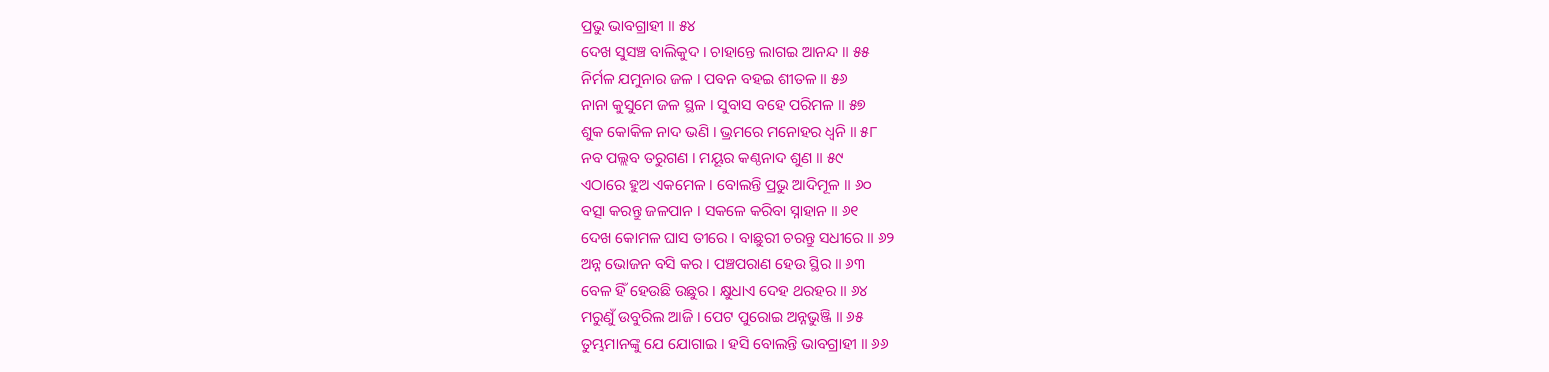ପ୍ରଭୁ ଭାବଗ୍ରାହୀ ॥ ୫୪
ଦେଖ ସୁସଞ୍ଚ ବାଲିକୁଦ । ଚାହାନ୍ତେ ଲାଗଇ ଆନନ୍ଦ ॥ ୫୫
ନିର୍ମଳ ଯମୁନାର ଜଳ । ପବନ ବହଇ ଶୀତଳ ॥ ୫୬
ନାନା କୁସୁମେ ଜଳ ସ୍ଥଳ । ସୁବାସ ବହେ ପରିମଳ ॥ ୫୭
ଶୁକ କୋକିଳ ନାଦ ଭଣି । ଭ୍ରମରେ ମନୋହର ଧ୍ୱନି ॥ ୫୮
ନବ ପଲ୍ଲବ ତରୁଗଣ । ମୟୂର କଣ୍ଠନାଦ ଶୁଣ ॥ ୫୯
ଏଠାରେ ହୁଅ ଏକମେଳ । ବୋଲନ୍ତି ପ୍ରଭୁ ଆଦିମୂଳ ॥ ୬୦
ବତ୍ସା କରନ୍ତୁ ଜଳପାନ । ସକଳେ କରିବା ସ୍ନାହାନ ॥ ୬୧
ଦେଖ କୋମଳ ଘାସ ତୀରେ । ବାଛୁରୀ ଚରନ୍ତୁ ସଧୀରେ ॥ ୬୨
ଅନ୍ନ ଭୋଜନ ବସି କର । ପଞ୍ଚପରାଣ ହେଉ ସ୍ଥିର ॥ ୬୩
ବେଳ ହିଁ ହେଉଛି ଉଛୁର । କ୍ଷୁଧାଏ ଦେହ ଥରହର ॥ ୬୪
ମରୁଣୁଁ ଉବୁରିଲ ଆଜି । ପେଟ ପୁରୋଇ ଅନ୍ନଭୁଞ୍ଜି ॥ ୬୫
ତୁମ୍ଭମାନଙ୍କୁ ଯେ ଯୋଗାଇ । ହସି ବୋଲନ୍ତି ଭାବଗ୍ରାହୀ ॥ ୬୬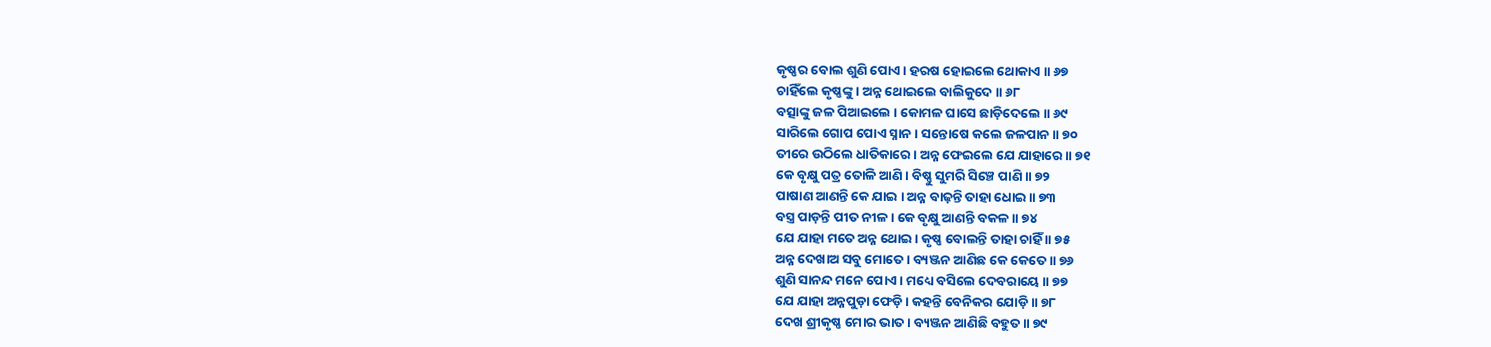କୃଷ୍ଣର ବୋଲ ଶୁଣି ପୋଏ । ହରଷ ହୋଇଲେ ଥୋକାଏ ॥ ୬୭
ଚାହିଁଲେ କୃଷ୍ଣଙ୍କୁ । ଅନ୍ନ ଥୋଇଲେ ବାଲିକୁଦେ ॥ ୬୮
ବତ୍ସାଙ୍କୁ ଜଳ ପିଆଇଲେ । କୋମଳ ଘାସେ ଛାଡ଼ିଦେଲେ ॥ ୬୯
ସାରିଲେ ଗୋପ ପୋଏ ସ୍ନାନ । ସନ୍ତୋଷେ କଲେ ଜଳପାନ ॥ ୭୦
ତୀରେ ଉଠିଲେ ଧାତିକାରେ । ଅନ୍ନ ଫେଇଲେ ଯେ ଯାହାରେ ॥ ୭୧
କେ ବୃକ୍ଷୁ ପତ୍ର ତୋଳି ଆଣି । ବିଷ୍ଣୁ ସୁମରି ସିଞ୍ଚେ ପାଣି ॥ ୭୨
ପାଷାଣ ଆଣନ୍ତି କେ ଯାଇ । ଅନ୍ନ ବାଢ଼ନ୍ତି ତାହା ଧୋଇ ॥ ୭୩
ବସ୍ତ୍ର ପାଡ଼ନ୍ତି ପୀତ ନୀଳ । କେ ବୃକ୍ଷୁ ଆଣନ୍ତି ବକଳ ॥ ୭୪
ଯେ ଯାହା ମତେ ଅନ୍ନ ଥୋଇ । କୃଷ୍ଣ ବୋଲନ୍ତି ତାହା ଚାହିଁ ॥ ୭୫
ଅନ୍ନ ଦେଖାଅ ସବୁ ମୋତେ । ବ୍ୟଞ୍ଜନ ଆଣିଛ କେ କେତେ ॥ ୭୬
ଶୁଣି ସାନନ୍ଦ ମନେ ପୋଏ । ମଧ୍ୟେ ବସିଲେ ଦେବରାୟେ ॥ ୭୭
ଯେ ଯାହା ଅନ୍ନପୁଡ଼ା ଫେଡ଼ି । କହନ୍ତି ବେନିକର ଯୋଡ଼ି ॥ ୭୮
ଦେଖ ଶ୍ରୀକୃଷ୍ଣ ମୋର ଭାତ । ବ୍ୟଞ୍ଜନ ଆଣିଛି ବହୁତ ॥ ୭୯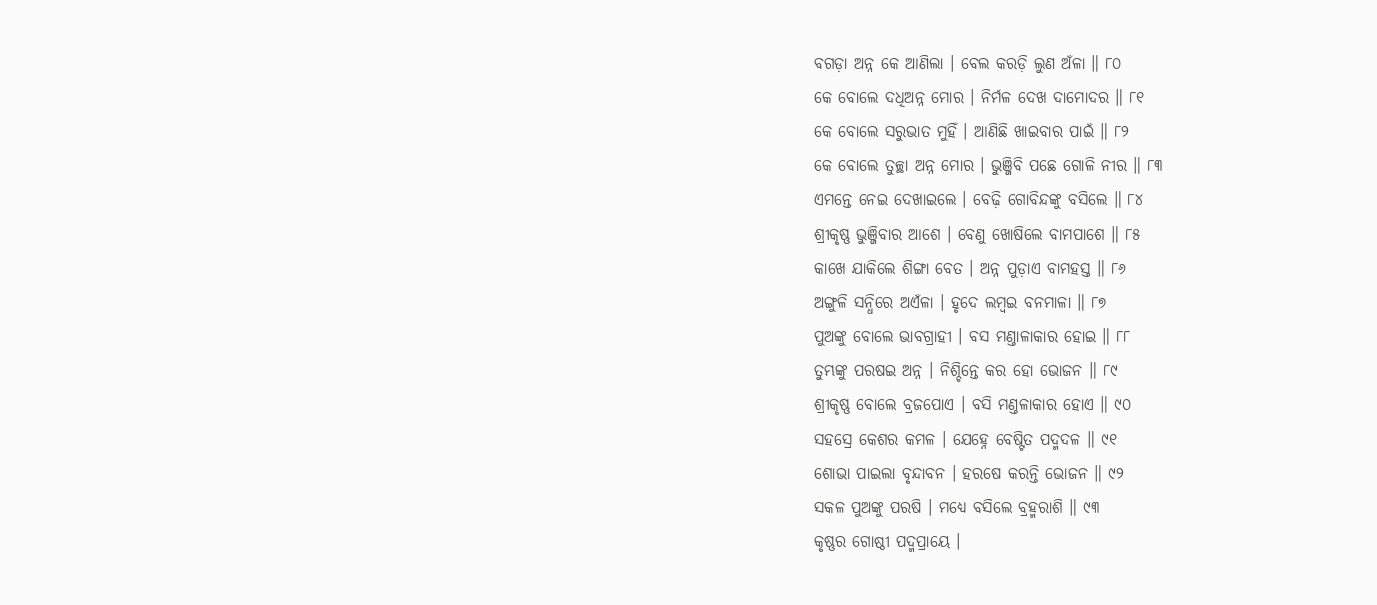ବଗଡ଼ା ଅନ୍ନ କେ ଆଣିଲା । ବେଲ କରଡ଼ି ଲୁଣ ଅଁଳା ॥ ୮୦
କେ ବୋଲେ ଦଧିଅନ୍ନ ମୋର । ନିର୍ମଳ ଦେଖ ଦାମୋଦର ॥ ୮୧
କେ ବୋଲେ ସରୁଭାତ ମୁହିଁ । ଆଣିଛି ଖାଇବାର ପାଇଁ ॥ ୮୨
କେ ବୋଲେ ତୁଚ୍ଛା ଅନ୍ନ ମୋର । ଭୁଞ୍ଜିବି ପଛେ ଗୋଳି ନୀର ॥ ୮୩
ଏମନ୍ତେ ନେଇ ଦେଖାଇଲେ । ବେଢ଼ି ଗୋବିନ୍ଦଙ୍କୁ ବସିଲେ ॥ ୮୪
ଶ୍ରୀକୃଷ୍ଣ ଭୁଞ୍ଜିବାର ଆଶେ । ବେଣୁ ଖୋଷିଲେ ବାମପାଶେ ॥ ୮୫
କାଖେ ଯାକିଲେ ଶିଙ୍ଗା ବେତ । ଅନ୍ନ ପୁଡ଼ାଏ ବାମହସ୍ତ ॥ ୮୬
ଅଙ୍ଗୁଳି ସନ୍ଧିରେ ଅଏଁଳା । ହୃଦେ ଲମ୍ବଇ ବନମାଳା ॥ ୮୭
ପୁଅଙ୍କୁ ବୋଲେ ଭାବଗ୍ରାହୀ । ବସ ମଣ୍ତାଳାକାର ହୋଇ ॥ ୮୮
ତୁମ୍ଭଙ୍କୁ ପରଷଇ ଅନ୍ନ । ନିଶ୍ଚିନ୍ତେ କର ହୋ ଭୋଜନ ॥ ୮୯
ଶ୍ରୀକୃଷ୍ଣ ବୋଲେ ବ୍ରଜପୋଏ । ବସି ମଣ୍ତଳାକାର ହୋଏ ॥ ୯୦
ସହସ୍ରେ କେଶର କମଳ । ଯେହ୍ନେ ବେଷ୍ଟିତ ପଦ୍ମଦଳ ॥ ୯୧
ଶୋଭା ପାଇଲା ବୃନ୍ଦାବନ । ହରଷେ କରନ୍ତି ଭୋଜନ ॥ ୯୨
ସକଳ ପୁଅଙ୍କୁ ପରଷି । ମଧ୍ୟେ ବସିଲେ ବ୍ରହ୍ମରାଶି ॥ ୯୩
କୃଷ୍ଣର ଗୋଷ୍ଠୀ ପଦ୍ମପ୍ରାୟେ ।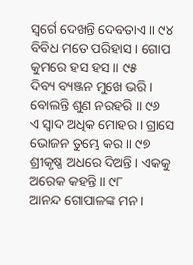ସ୍ୱର୍ଗେ ଦେଖନ୍ତି ଦେବତାଏ ॥ ୯୪
ବିବିଧ ମତେ ପରିହାସ । ଗୋପ କୁମରେ ହସ ହସ ॥ ୯୫
ଦିବ୍ୟ ବ୍ୟଞ୍ଜନ ମୁଖେ ଭରି । ବୋଲନ୍ତି ଶୁଣ ନରହରି ॥ ୯୬
ଏ ସ୍ୱାଦ ଅଧିକ ମୋହର । ଗ୍ରାସେ ଭୋଜନ ତୁମ୍ଭେ କର ॥ ୯୭
ଶ୍ରୀକୃଷ୍ଣ ଅଧରେ ଦିଅନ୍ତି । ଏକକୁ ଅରେକ କହନ୍ତି ॥ ୯୮
ଆନନ୍ଦ ଗୋପାଳଙ୍କ ମନ ।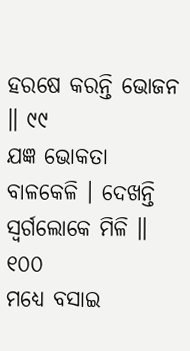ହରଷେ କରନ୍ତି ଭୋଜନ ॥ ୯୯
ଯଜ୍ଞ ଭୋକତା ବାଳକେଳି । ଦେଖନ୍ତି ସ୍ୱର୍ଗଲୋକେ ମିଳି ॥ ୧୦୦
ମଧ୍ୟେ ବସାଇ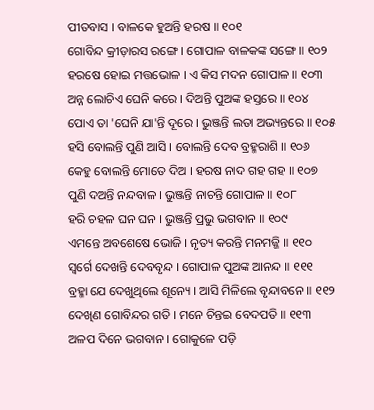ପୀତବାସ । ବାଳକେ ହୁଅନ୍ତି ହରଷ ॥ ୧୦୧
ଗୋବିନ୍ଦ କ୍ରୀଡ଼ାରସ ରଙ୍ଗେ । ଗୋପାଳ ବାଳକଙ୍କ ସଙ୍ଗେ ॥ ୧୦୨
ହରଷେ ହୋଇ ମତ୍ତଭୋଳ । ଏ କିସ ମଦନ ଗୋପାଳ ॥ ୧୦୩
ଅନ୍ନ ଲୋଚିଏ ଘେନି କରେ । ଦିଅନ୍ତି ପୁଅଙ୍କ ହସ୍ତରେ ॥ ୧୦୪
ପୋଏ ତା 'ଘେନି ଯା'ନ୍ତି ଦୂରେ । ଭୁଞ୍ଜନ୍ତି ଲତା ଅଭ୍ୟନ୍ତରେ ॥ ୧୦୫
ହସି ବୋଲନ୍ତି ପୁଣି ଆସି । ବୋଲନ୍ତି ଦେବ ବ୍ରହ୍ମରାଶି ॥ ୧୦୬
କେହୁ ବୋଲନ୍ତି ମୋତେ ଦିଅ । ହରଷ ନାଦ ଗହ ଗହ ॥ ୧୦୭
ପୁଣି ଦଅନ୍ତି ନନ୍ଦବାଳ । ଭୁଞ୍ଜନ୍ତି ନାଚନ୍ତି ଗୋପାଳ ॥ ୧୦୮
ହରି ଚହଳ ଘନ ଘନ । ଭୁଞ୍ଜନ୍ତି ପ୍ରଭୁ ଭଗବାନ ॥ ୧୦୯
ଏମନ୍ତେ ଅବଶେଷେ ଭୋଜି । ନୃତ୍ୟ କରନ୍ତି ମନମଜ୍ଜି ॥ ୧୧୦
ସ୍ୱର୍ଗେ ଦେଖନ୍ତି ଦେବବୃନ୍ଦ । ଗୋପାଳ ପୁଅଙ୍କ ଆନନ୍ଦ ॥ ୧୧୧
ବ୍ରହ୍ମା ଯେ ଦେଖୁଥିଲେ ଶୂନ୍ୟେ । ଆସି ମିଳିଲେ ବୃନ୍ଦାବନେ ॥ ୧୧୨
ଦେଖିଣ ଗୋବିନ୍ଦର ଗତି । ମନେ ଚିନ୍ତଇ ବେଦପତି ॥ ୧୧୩
ଅଳପ ଦିନେ ଭଗବାନ । ଗୋକୁଳେ ପଡ଼ି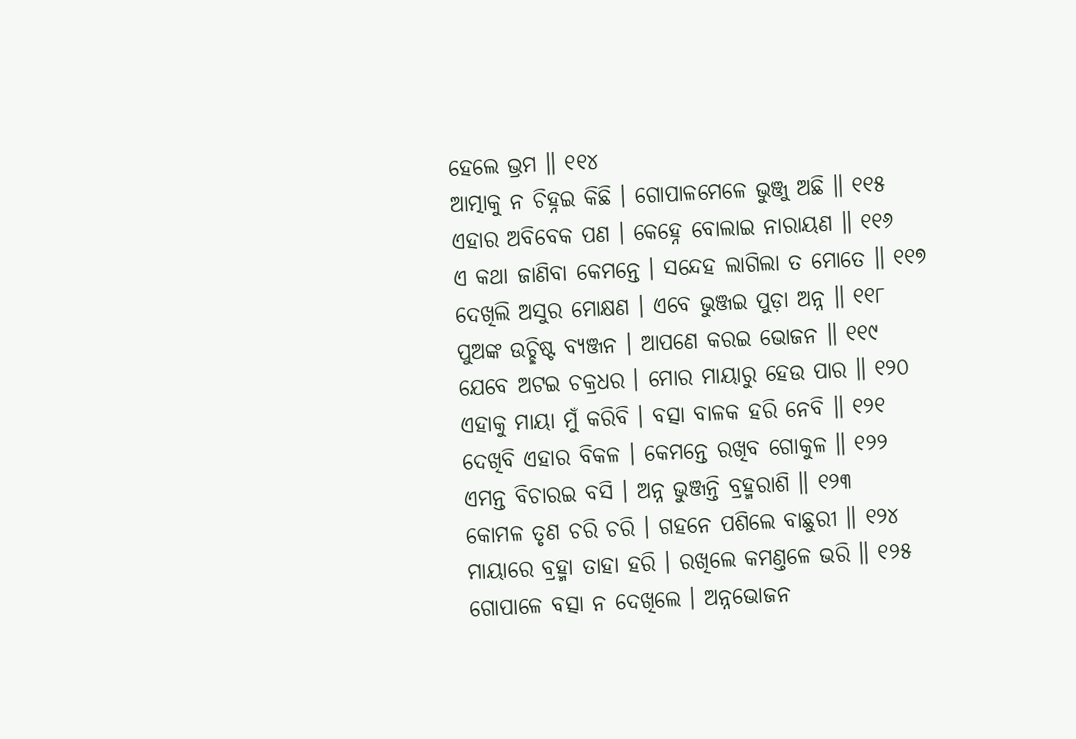ହେଲେ ଭ୍ରମ ॥ ୧୧୪
ଆତ୍ମାକୁ ନ ଚିହ୍ନଇ କିଛି । ଗୋପାଳମେଳେ ଭୁଞ୍ଜୁ ଅଛି ॥ ୧୧୫
ଏହାର ଅବିବେକ ପଣ । କେହ୍ନେ ବୋଲାଇ ନାରାୟଣ ॥ ୧୧୬
ଏ କଥା ଜାଣିବା କେମନ୍ତେ । ସନ୍ଦେହ ଲାଗିଲା ତ ମୋତେ ॥ ୧୧୭
ଦେଖିଲି ଅସୁର ମୋକ୍ଷଣ । ଏବେ ଭୁଞ୍ଜଇ ପୁଡ଼ା ଅନ୍ନ ॥ ୧୧୮
ପୁଅଙ୍କ ଉଚ୍ଛିଷ୍ଟ ବ୍ୟଞ୍ଜନ । ଆପଣେ କରଇ ଭୋଜନ ॥ ୧୧୯
ଯେବେ ଅଟଇ ଚକ୍ରଧର । ମୋର ମାୟାରୁ ହେଉ ପାର ॥ ୧୨୦
ଏହାକୁ ମାୟା ମୁଁ କରିବି । ବତ୍ସା ବାଳକ ହରି ନେବି ॥ ୧୨୧
ଦେଖିବି ଏହାର ବିକଳ । କେମନ୍ତେ ରଖିବ ଗୋକୁଳ ॥ ୧୨୨
ଏମନ୍ତ ବିଚାରଇ ବସି । ଅନ୍ନ ଭୁଞ୍ଜନ୍ତି ବ୍ରହ୍ମରାଶି ॥ ୧୨୩
କୋମଳ ତୃଣ ଚରି ଚରି । ଗହନେ ପଶିଲେ ବାଛୁରୀ ॥ ୧୨୪
ମାୟାରେ ବ୍ରହ୍ମା ତାହା ହରି । ରଖିଲେ କମଣ୍ତଳେ ଭରି ॥ ୧୨୫
ଗୋପାଳେ ବତ୍ସା ନ ଦେଖିଲେ । ଅନ୍ନଭୋଜନ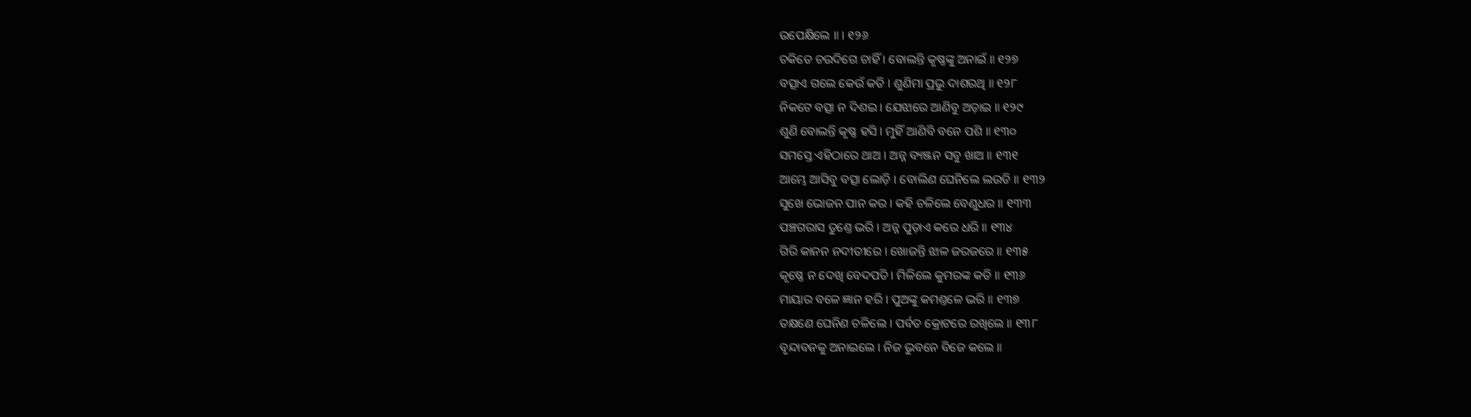ଉପେକ୍ଷିଲେ ॥ । ୧୨୬
ଚକିତେ ଚଉଦିଗେ ଚାହିଁ । ବୋଲନ୍ତି କୃଷ୍ଣଙ୍କୁ ଅନାଇଁ ॥ ୧୨୭
ବତ୍ସାଏ ଗଲେ କେଉଁ କତି । ଶୁଣିମା ପ୍ରଭୁ ଦାଶରଥି ॥ ୧୨୮
ନିକଟେ ବତ୍ସା ନ ଦିଶଇ । ଯେଝାରେ ଆଣିବୁ ଅଡ଼ାଇ ॥ ୧୨୯
ଶୁଣି ବୋଲନ୍ତି କୃଷ୍ଣ ହସି । ମୁହିଁ ଆଣିବି ବନେ ପଶି ॥ ୧୩୦
ସମସ୍ତେ ଏହିଠାରେ ଥାଅ । ଅନ୍ନ ବ୍ୟଞ୍ଜନ ସବୁ ଖାଅ ॥ ୧୩୧
ଆମ୍ଭେ ଆସିବୁ ବତ୍ସା ଲୋଡ଼ି । ବୋଲିଣ ଘେନିଲେ ଲଉଡି ॥ ୧୩୨
ସୁଖେ ଭୋଜନ ପାନ କର । କହି ଚଳିଲେ ବେଣୁଧର ॥ ୧୩୩
ପଞ୍ଚଗରାସ ତୁଣ୍ତେ ଭରି । ଅନ୍ନ ପୁଡ଼ାଏ କରେ ଧରି ॥ ୧୩୪
ଗିରି କାନନ ନଦୀତୀରେ । ଖୋଜନ୍ତି ଝାଳ ଜରଜରେ ॥ ୧୩୫
କୃଷ୍ଣେ ନ ଦେଖି ବେଦପତି । ମିଳିଲେ କୁମରଙ୍କ କତି ॥ ୧୩୬
ମାୟାର ବଳେ ଜ୍ଞାନ ହରି । ପୁଅଙ୍କୁ କମଣ୍ତଳେ ଭରି ॥ ୧୩୭
ତକ୍ଷଣେ ଘେନିଣ ଚଳିଲେ । ପର୍ବତ କ୍ରୋଟରେ ରଖିଲେ ॥ ୧୩୮
ବୃନ୍ଦାବନକୁ ଅନାଇଲେ । ନିଜ ଭୁବନେ ବିଜେ କଲେ ॥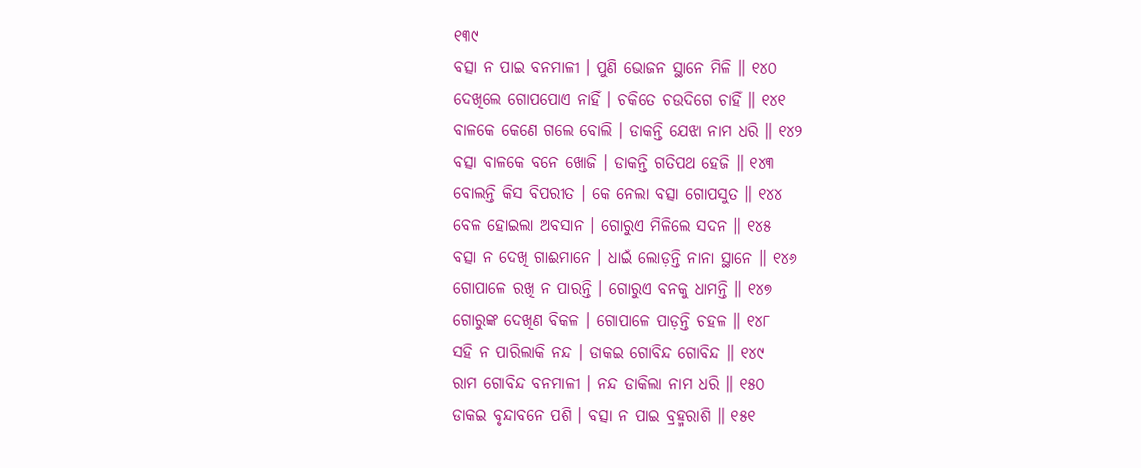୧୩୯
ବତ୍ସା ନ ପାଇ ବନମାଳୀ । ପୁଣି ଭୋଜନ ସ୍ଥାନେ ମିଳି ॥ ୧୪୦
ଦେଖିଲେ ଗୋପପୋଏ ନାହିଁ । ଚକିତେ ଚଉଦିଗେ ଚାହିଁ ॥ ୧୪୧
ବାଳକେ କେଣେ ଗଲେ ବୋଲି । ଡାକନ୍ତି ଯେଝା ନାମ ଧରି ॥ ୧୪୨
ବତ୍ସା ବାଳକେ ବନେ ଖୋଜି । ଡାକନ୍ତି ଗତିପଥ ହେଜି ॥ ୧୪୩
ବୋଲନ୍ତି କିସ ବିପରୀତ । କେ ନେଲା ବତ୍ସା ଗୋପସୁତ ॥ ୧୪୪
ବେଳ ହୋଇଲା ଅବସାନ । ଗୋରୁଏ ମିଳିଲେ ସଦନ ॥ ୧୪୫
ବତ୍ସା ନ ଦେଖି ଗାଈମାନେ । ଧାଇଁ ଲୋଡ଼ନ୍ତି ନାନା ସ୍ଥାନେ ॥ ୧୪୬
ଗୋପାଳେ ରଖି ନ ପାରନ୍ତି । ଗୋରୁଏ ବନକୁ ଧାମନ୍ତି ॥ ୧୪୭
ଗୋରୁଙ୍କ ଦେଖିଣ ବିକଳ । ଗୋପାଳେ ପାଡ଼ନ୍ତି ଚହଳ ॥ ୧୪୮
ସହି ନ ପାରିଲାକି ନନ୍ଦ । ଡାକଇ ଗୋବିନ୍ଦ ଗୋବିନ୍ଦ ॥ ୧୪୯
ରାମ ଗୋବିନ୍ଦ ବନମାଳୀ । ନନ୍ଦ ଡାକିଲା ନାମ ଧରି ॥ ୧୫୦
ଡାକଇ ବୃନ୍ଦାବନେ ପଶି । ବତ୍ସା ନ ପାଇ ବ୍ରହ୍ମରାଶି ॥ ୧୫୧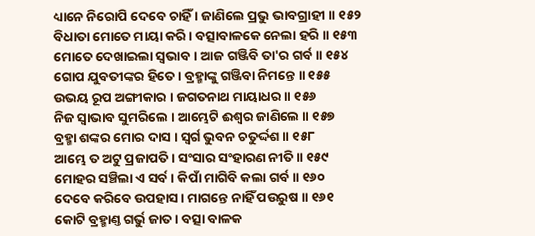ଧ୍ୟାନେ ନିରୋପି ଦେବେ ଚାହିଁ । ଜାଣିଲେ ପ୍ରଭୁ ଭାବଗ୍ରାହୀ ॥ ୧୫୨
ବିଧାତା ମୋତେ ମାୟା କରି । ବତ୍ସାବାଳକେ ନେଲା ହରି ॥ ୧୫୩
ମୋତେ ଦେଖାଇଲା ସ୍ୱଭାବ । ଆଜ ଗଞ୍ଜିବି ତା'ର ଗର୍ବ ॥ ୧୫୪
ଗୋପ ଯୁବତୀଙ୍କର ହିତେ । ବ୍ରହ୍ମାଙ୍କୁ ଗଞ୍ଜିବା ନିମନ୍ତେ ॥ ୧୫୫
ଉଭୟ ରୂପ ଅଙ୍ଗୀକାର । ଜଗତନାଥ ମାୟାଧର ॥ ୧୫୬
ନିଜ ସ୍ୱାଭାବ ସୁମରିଲେ । ଆମ୍ଭେଟି ଈଶ୍ୱର ଜାଣିଲେ ॥ ୧୫୭
ବ୍ରହ୍ମା ଶଙ୍କର ମୋର ଦାସ । ସ୍ୱର୍ଗ ଭୁବନ ଚତୁର୍ଦ୍ଦଶ ॥ ୧୫୮
ଆମ୍ଭେ ତ ଅଟୁ ପ୍ରଜାପତି । ସଂସାର ସଂହାରଣ ନୀତି ॥ ୧୫୯
ମୋହର ସଞ୍ଚିଲା ଏ ସର୍ବ । କିପାଁ ମାଗିବି କଲା ଗର୍ବ ॥ ୧୬୦
ଦେବେ କରିବେ ଉପହାସ । ମାଗନ୍ତେ ନାହିଁ ପଉରୁଷ ॥ ୧୬୧
କୋଟି ବ୍ରହ୍ମାଣ୍ତ ଗର୍ଭୁ ଜାତ । ବତ୍ସା ବାଳକ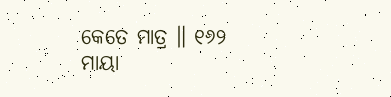କେତେ ମାତ୍ର ॥ ୧୬୨
ମାୟା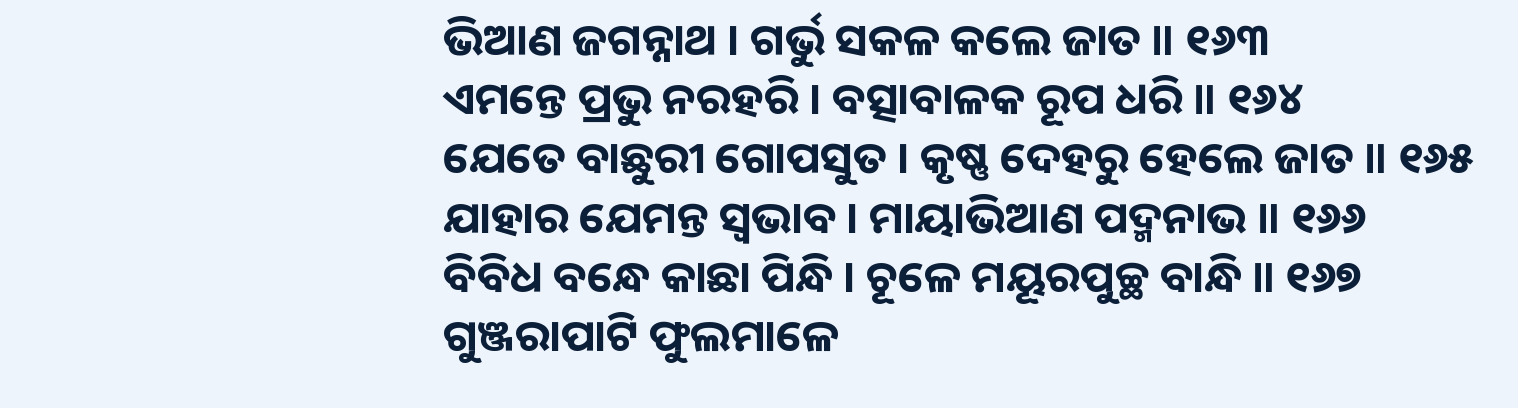ଭିଆଣ ଜଗନ୍ନାଥ । ଗର୍ଭୁ ସକଳ କଲେ ଜାତ ॥ ୧୬୩
ଏମନ୍ତେ ପ୍ରଭୁ ନରହରି । ବତ୍ସାବାଳକ ରୂପ ଧରି ॥ ୧୬୪
ଯେତେ ବାଛୁରୀ ଗୋପସୁତ । କୃଷ୍ଣ ଦେହରୁ ହେଲେ ଜାତ ॥ ୧୬୫
ଯାହାର ଯେମନ୍ତ ସ୍ୱଭାବ । ମାୟାଭିଆଣ ପଦ୍ମନାଭ ॥ ୧୬୬
ବିବିଧ ବନ୍ଧେ କାଛା ପିନ୍ଧି । ଚୂଳେ ମୟୂରପୁଚ୍ଛ ବାନ୍ଧି ॥ ୧୬୭
ଗୁଞ୍ଜରାପାଟି ଫୁଲମାଳେ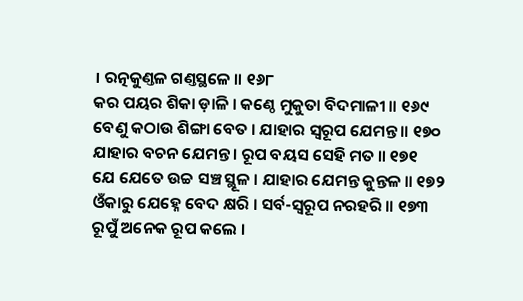। ରତ୍ନକୁଣ୍ତଳ ଗଣ୍ତସ୍ଥଳେ ॥ ୧୬୮
କର ପୟର ଶିକା ଡ଼ାଳି । କଣ୍ଠେ ମୁକୁତା ବିଦମାଳୀ ॥ ୧୬୯
ବେଣୁ କଠାଉ ଶିଙ୍ଗା ବେତ । ଯାହାର ସ୍ୱରୂପ ଯେମନ୍ତ ॥ ୧୭୦
ଯାହାର ବଚନ ଯେମନ୍ତ । ରୂପ ବୟସ ସେହି ମତ ॥ ୧୭୧
ଯେ ଯେତେ ଉଚ୍ଚ ସଞ୍ଚ ସ୍ଥୂଳ । ଯାହାର ଯେମନ୍ତ କୁନ୍ତଳ ॥ ୧୭୨
ଓଁକାରୁ ଯେହ୍ନେ ବେଦ କ୍ଷରି । ସର୍ବ-ସ୍ୱରୂପ ନରହରି ॥ ୧୭୩
ରୂପୁଁ ଅନେକ ରୂପ କଲେ ।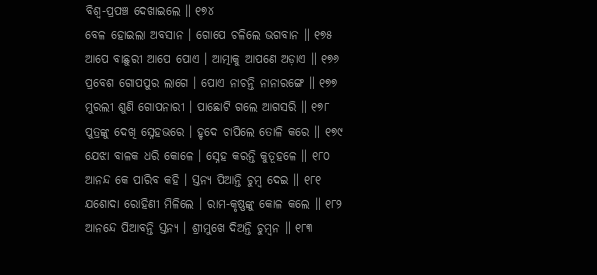ବିଶ୍ୱ-ପ୍ରପଞ୍ଚ ଦେଖାଇଲେ ॥ ୧୭୪
ବେଳ ହୋଇଲା ଅବସାନ । ଗୋପେ ଚଳିଲେ ଭଗବାନ ॥ ୧୭୫
ଆପେ ବାଛୁରୀ ଆପେ ପୋଏ । ଆତ୍ମାକୁ ଆପଣେ ଅଡ଼ାଏ ॥ ୧୭୬
ପ୍ରବେଶ ଗୋପପୁର ଲାଗେ । ପୋଏ ନାଚନ୍ତି ନାନାରଙ୍ଗେ ॥ ୧୭୭
ମୁରଲୀ ଶୁଣି ଗୋପନାରୀ । ପାଛୋଟି ଗଲେ ଆଗସରି ॥ ୧୭୮
ପୁତ୍ରଙ୍କୁ ଦେଖି ସ୍ନେହଭରେ । ହୃଦେ ଚାପିଲେ ତୋଳି କରେ ॥ ୧୭୯
ଯେଝା ବାଳକ ଧରି କୋଳେ । ସ୍ନେହ କରନ୍ତି କୁତୂହଳେ ॥ ୧୮୦
ଆନନ୍ଦ କେ ପାରିବ କହି । ସ୍ତନ୍ୟ ପିଆନ୍ତି ଚୁମ୍ବ ଦେଇ ॥ ୧୮୧
ଯଶୋଦା ରୋହିଣୀ ମିଳିଲେ । ରାମ-କୃଷ୍ଣଙ୍କୁ କୋଳ କଲେ ॥ ୧୮୨
ଆନନ୍ଦେ ପିଆବନ୍ତି ସ୍ତନ୍ୟ । ଶ୍ରୀମୁଖେ ଦିଅନ୍ତି ଚୁମ୍ବନ ॥ ୧୮୩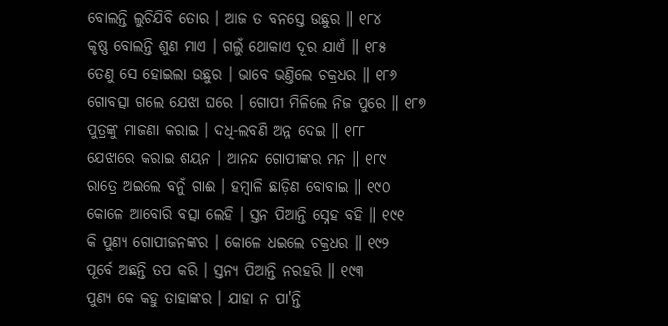ବୋଲନ୍ତି ଲୁଚିଯିବି ତୋର । ଆଜ ତ ବନସ୍ତେ ଉଛୁର ॥ ୧୮୪
କୃଷ୍ଣ ବୋଲନ୍ତି ଶୁଣ ମାଏ । ଗଲୁଁ ଥୋକାଏ ଦୂର ଯାଏଁ ॥ ୧୮୫
ତେଣୁ ସେ ହୋଇଲା ଉଛୁର । ଭାବେ ଭଣ୍ତିଲେ ଚକ୍ରଧର ॥ ୧୮୬
ଗୋବତ୍ସା ଗଲେ ଯେଝା ଘରେ । ଗୋପୀ ମିଳିଲେ ନିଜ ପୁରେ ॥ ୧୮୭
ପୁତ୍ରଙ୍କୁ ମାଜଣା କରାଇ । ଦଧି-ଲବଣି ଅନ୍ନ ଦେଇ ॥ ୧୮୮
ଯେଝାରେ କରାଇ ଶୟନ । ଆନନ୍ଦ ଗୋପୀଙ୍କର ମନ ॥ ୧୮୯
ରାତ୍ରେ ଅଇଲେ ବନୁଁ ଗାଈ । ହମ୍ବାଳି ଛାଡ଼ିଣ ବୋବାଇ ॥ ୧୯୦
କୋଳେ ଆବୋରି ବତ୍ସା ଲେହି । ସ୍ତନ ପିଆନ୍ତି ସ୍ନେହ ବହି ॥ ୧୯୧
କି ପୁଣ୍ୟ ଗୋପୀଜନଙ୍କର । କୋଳେ ଧଇଲେ ଚକ୍ରଧର ॥ ୧୯୨
ପୂର୍ବେ ଅଛନ୍ତି ତପ କରି । ସ୍ତନ୍ୟ ପିଆନ୍ତି ନରହରି ॥ ୧୯୩
ପୁଣ୍ୟ କେ କହୁ ତାହାଙ୍କର । ଯାହା ନ ପା'ନ୍ତି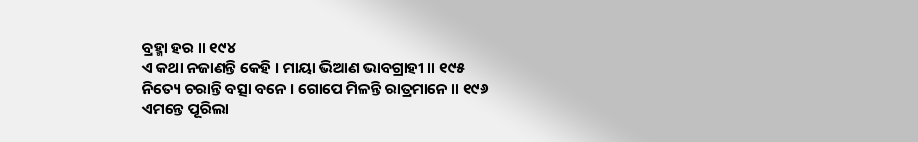ବ୍ରହ୍ମା ହର ॥ ୧୯୪
ଏ କଥା ନଜାଣନ୍ତି କେହି । ମାୟା ଭିଆଣ ଭାବଗ୍ରାହୀ ॥ ୧୯୫
ନିତ୍ୟେ ଚରାନ୍ତି ବତ୍ସା ବନେ । ଗୋପେ ମିଳନ୍ତି ରାତ୍ରମାନେ ॥ ୧୯୬
ଏମନ୍ତେ ପୂରିଲା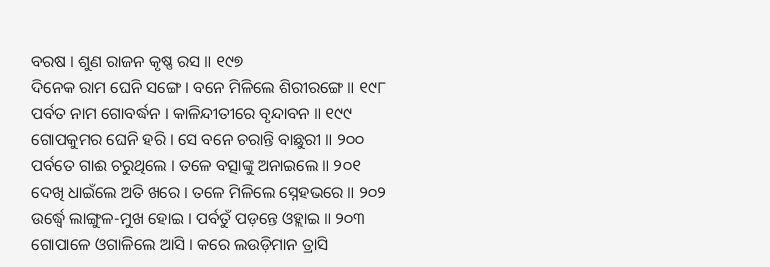ବରଷ । ଶୁଣ ରାଜନ କୃଷ୍ଣ ରସ ॥ ୧୯୭
ଦିନେକ ରାମ ଘେନି ସଙ୍ଗେ । ବନେ ମିଳିଲେ ଶିରୀରଙ୍ଗେ ॥ ୧୯୮
ପର୍ବତ ନାମ ଗୋବର୍ଦ୍ଧନ । କାଳିନ୍ଦୀତୀରେ ବୃନ୍ଦାବନ ॥ ୧୯୯
ଗୋପକୁମର ଘେନି ହରି । ସେ ବନେ ଚରାନ୍ତି ବାଛୁରୀ ॥ ୨୦୦
ପର୍ବତେ ଗାଈ ଚରୁଥିଲେ । ତଳେ ବତ୍ସାଙ୍କୁ ଅନାଇଲେ ॥ ୨୦୧
ଦେଖି ଧାଇଁଲେ ଅତି ଖରେ । ତଳେ ମିଳିଲେ ସ୍ନେହଭରେ ॥ ୨୦୨
ଉର୍ଦ୍ଧ୍ୱେ ଲାଙ୍ଗୁଳ-ମୁଖ ହୋଇ । ପର୍ବତୁଁ ପଡ଼ନ୍ତେ ଓହ୍ଲାଇ ॥ ୨୦୩
ଗୋପାଳେ ଓଗାଳିଲେ ଆସି । କରେ ଲଉଡ଼ିମାନ ତ୍ରାସି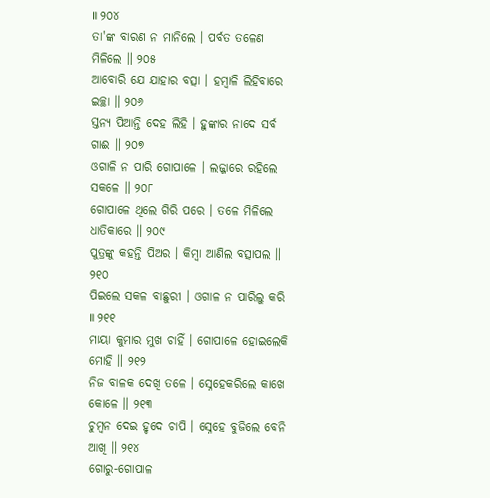॥ ୨୦୪
ତା'ଙ୍କ ବାରଣ ନ ମାନିଲେ । ପର୍ବତ ତଳେଣ ମିଳିଲେ ॥ ୨୦୫
ଆବୋରି ଯେ ଯାହାର ବତ୍ସା । ହମ୍ବାଳି ଲିହିବାରେ ଇଚ୍ଛା ॥ ୨୦୬
ସ୍ତନ୍ୟ ପିଆନ୍ତି ଦେହ ଲିହି । ହୁଙ୍କାର ନାଦେ ସର୍ବ ଗାଈ ॥ ୨୦୭
ଓଗାଳି ନ ପାରି ଗୋପାଳେ । ଲଜ୍ଜାରେ ରହିଲେ ସକଳେ ॥ ୨୦୮
ଗୋପାଳେ ଥିଲେ ଗିରି ପରେ । ତଳେ ମିଳିଲେ ଧାତିକାରେ ॥ ୨୦୯
ପୁତ୍ରଙ୍କୁ କହନ୍ତି ପିଅର । କିମ୍ବା ଆଣିଲ ବତ୍ସାପଲ ॥ ୨୧୦
ପିଇଲେ ସକଳ ବାଛୁରୀ । ଓଗାଳ ନ ପାରିଲୁ କରି ॥ ୨୧୧
ମାୟା କୁମାର ମୁଖ ଚାହିଁ । ଗୋପାଳେ ହୋଇଲେକି ମୋହି ॥ ୨୧୨
ନିଜ ବାଳକ ଦେଖି ତଳେ । ସ୍ନେହେକରିଲେ କାଖେ କୋଳେ ॥ ୨୧୩
ଚୁମ୍ବନ ଦେଇ ହୃଦେ ଚାପି । ସ୍ନେହେ ବୁଜିଲେ ବେନି ଆଖି ॥ ୨୧୪
ଗୋରୁ-ଗୋପାଳ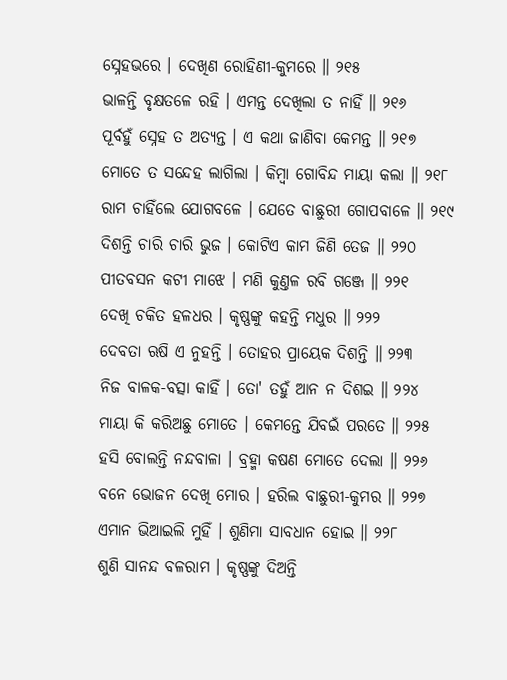ସ୍ନେହଭରେ । ଦେଖିଣ ରୋହିଣୀ-କୁମରେ ॥ ୨୧୫
ଭାଳନ୍ତି ବୃକ୍ଷତଳେ ରହି । ଏମନ୍ତ ଦେଖିଲା ତ ନାହିଁ ॥ ୨୧୬
ପୂର୍ବହୁଁ ସ୍ନେହ ତ ଅତ୍ୟନ୍ତ । ଏ କଥା ଜାଣିବା କେମନ୍ତ ॥ ୨୧୭
ମୋତେ ତ ସନ୍ଦେହ ଲାଗିଲା । କିମ୍ବା ଗୋବିନ୍ଦ ମାୟା କଲା ॥ ୨୧୮
ରାମ ଚାହିଁଲେ ଯୋଗବଳେ । ଯେତେ ବାଛୁରୀ ଗୋପବାଳେ ॥ ୨୧୯
ଦିଶନ୍ତି ଚାରି ଚାରି ଭୁଜ । କୋଟିଏ କାମ ଜିଣି ତେଜ ॥ ୨୨୦
ପୀତବସନ କଟୀ ମାଝେ । ମଣି କୁଣ୍ତଳ ରବି ଗଞ୍ଜେ ॥ ୨୨୧
ଦେଖି ଚକିତ ହଳଧର । କୃଷ୍ଣଙ୍କୁ କହନ୍ତି ମଧୁର ॥ ୨୨୨
ଦେବତା ଋଷି ଏ ନୁହନ୍ତି । ତୋହର ପ୍ରାୟେକ ଦିଶନ୍ତି ॥ ୨୨୩
ନିଜ ବାଳକ-ବତ୍ସା କାହିଁ । ତୋ' ତହୁଁ ଆନ ନ ଦିଶଇ ॥ ୨୨୪
ମାୟା କି କରିଅଛୁ ମୋତେ । କେମନ୍ତେ ଯିବଇଁ ପରତେ ॥ ୨୨୫
ହସି ବୋଲନ୍ତି ନନ୍ଦବାଳା । ବ୍ରହ୍ମା କଷଣ ମୋତେ ଦେଲା ॥ ୨୨୬
ବନେ ଭୋଜନ ଦେଖି ମୋର । ହରିଲ ବାଛୁରୀ-କୁମର ॥ ୨୨୭
ଏମାନ ଭିଆଇଲି ମୁହିଁ । ଶୁଣିମା ସାବଧାନ ହୋଇ ॥ ୨୨୮
ଶୁଣି ସାନନ୍ଦ ବଳରାମ । କୃଷ୍ଣଙ୍କୁ ଦିଅନ୍ତି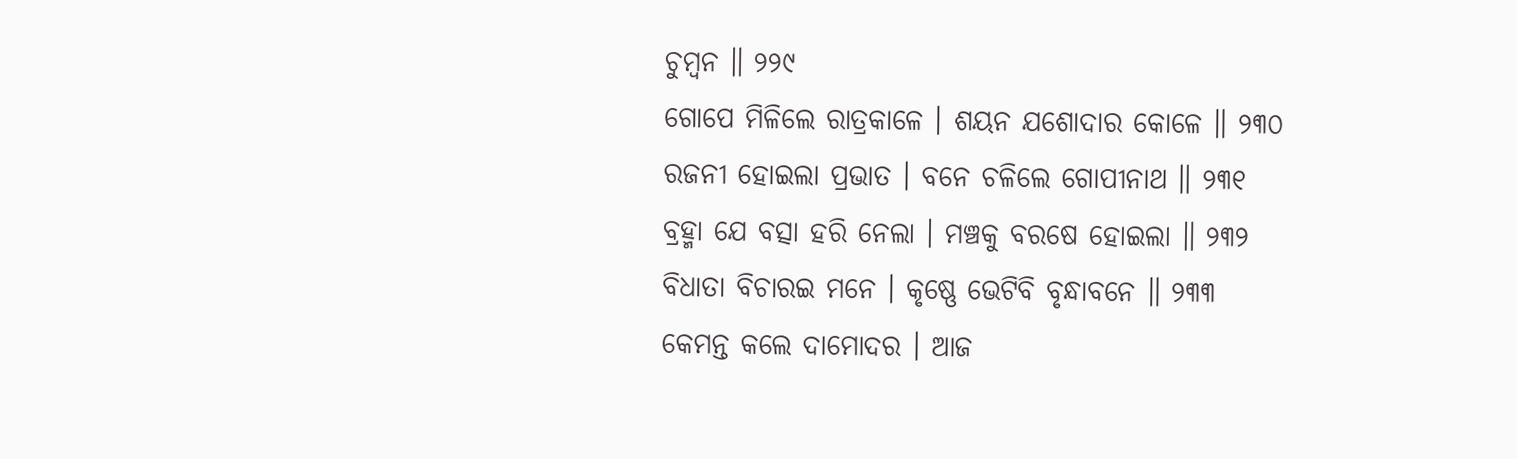ଚୁମ୍ବନ ॥ ୨୨୯
ଗୋପେ ମିଳିଲେ ରାତ୍ରକାଳେ । ଶୟନ ଯଶୋଦାର କୋଳେ ॥ ୨୩୦
ରଜନୀ ହୋଇଲା ପ୍ରଭାତ । ବନେ ଚଳିଲେ ଗୋପୀନାଥ ॥ ୨୩୧
ବ୍ରହ୍ମା ଯେ ବତ୍ସା ହରି ନେଲା । ମଞ୍ଚକୁ ବରଷେ ହୋଇଲା ॥ ୨୩୨
ବିଧାତା ବିଚାରଇ ମନେ । କୃଷ୍ଣେ ଭେଟିବି ବୃନ୍ଧାବନେ ॥ ୨୩୩
କେମନ୍ତ କଲେ ଦାମୋଦର । ଆଜ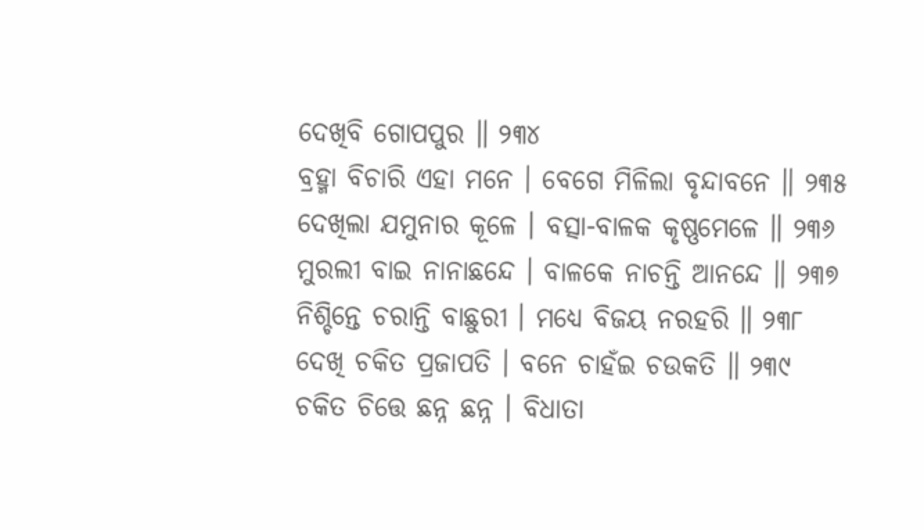ଦେଖିବି ଗୋପପୁର ॥ ୨୩୪
ବ୍ରହ୍ମା ବିଚାରି ଏହା ମନେ । ବେଗେ ମିଳିଲା ବୃନ୍ଦାବନେ ॥ ୨୩୫
ଦେଖିଲା ଯମୁନାର କୂଳେ । ବତ୍ସା-ବାଳକ କୃଷ୍ଣମେଳେ ॥ ୨୩୬
ମୁରଲୀ ବାଇ ନାନାଛନ୍ଦେ । ବାଳକେ ନାଚନ୍ତି ଆନନ୍ଦେ ॥ ୨୩୭
ନିଶ୍ଚିନ୍ତେ ଚରାନ୍ତି ବାଛୁରୀ । ମଧ୍ୟେ ବିଜୟ ନରହରି ॥ ୨୩୮
ଦେଖି ଚକିତ ପ୍ରଜାପତି । ବନେ ଚାହଁଇ ଚଉକତି ॥ ୨୩୯
ଚକିତ ଚିତ୍ତେ ଛନ୍ନ ଛନ୍ନ । ବିଧାତା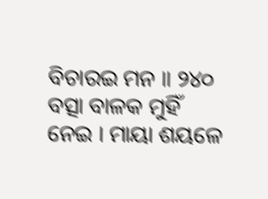ବିଚାରଇ ମନ ॥ ୨୪୦
ବତ୍ସା ବାଳକ ମୁହିଁ ନେଇ । ମାୟା ଶୟଳେ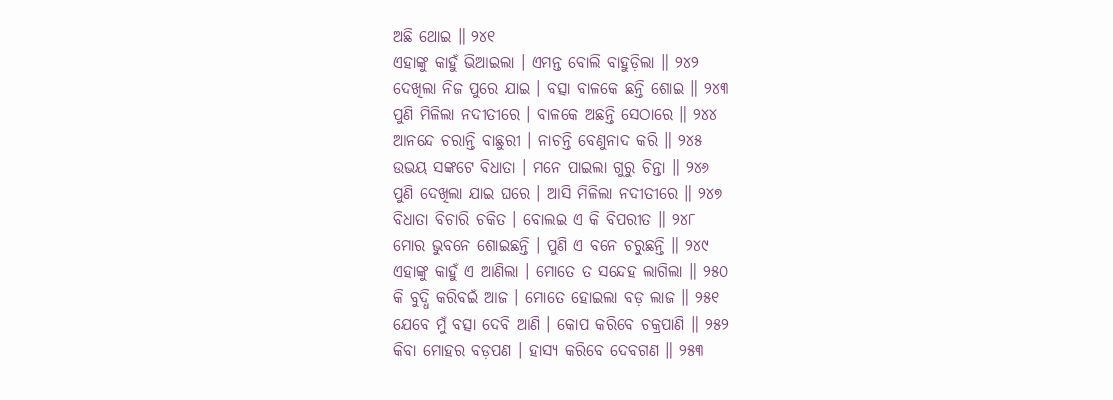ଅଛି ଥୋଇ ॥ ୨୪୧
ଏହାଙ୍କୁ କାହୁଁ ଭିଆଇଲା । ଏମନ୍ତ ବୋଲି ବାହୁଡ଼ିଲା ॥ ୨୪୨
ଦେଖିଲା ନିଜ ପୁରେ ଯାଇ । ବତ୍ସା ବାଳକେ ଛନ୍ତି ଶୋଇ ॥ ୨୪୩
ପୁଣି ମିଳିଲା ନଦୀତୀରେ । ବାଳକେ ଅଛନ୍ତି ସେଠାରେ ॥ ୨୪୪
ଆନନ୍ଦେ ଚରାନ୍ତି ବାଛୁରୀ । ନାଚନ୍ତି ବେଣୁନାଦ କରି ॥ ୨୪୫
ଉଭୟ ସଙ୍କଟେ ବିଧାତା । ମନେ ପାଇଲା ଗୁରୁ ଚିନ୍ତା ॥ ୨୪୬
ପୁଣି ଦେଖିଲା ଯାଇ ଘରେ । ଆସି ମିଳିଲା ନଦୀତୀରେ ॥ ୨୪୭
ବିଧାତା ବିଚାରି ଚକିତ । ବୋଲଇ ଏ କି ବିପରୀତ ॥ ୨୪୮
ମୋର ଭୁବନେ ଶୋଇଛନ୍ତି । ପୁଣି ଏ ବନେ ଚରୁଛନ୍ତି ॥ ୨୪୯
ଏହାଙ୍କୁ କାହୁଁ ଏ ଆଣିଲା । ମୋତେ ତ ସନ୍ଦେହ ଲାଗିଲା ॥ ୨୫୦
କି ବୁଦ୍ଧି କରିବଇଁ ଆଜ । ମୋତେ ହୋଇଲା ବଡ଼ ଲାଜ ॥ ୨୫୧
ଯେବେ ମୁଁ ବତ୍ସା ଦେବି ଆଣି । କୋପ କରିବେ ଚକ୍ରପାଣି ॥ ୨୫୨
କିବା ମୋହର ବଡ଼ପଣ । ହାସ୍ୟ କରିବେ ଦେବଗଣ ॥ ୨୫୩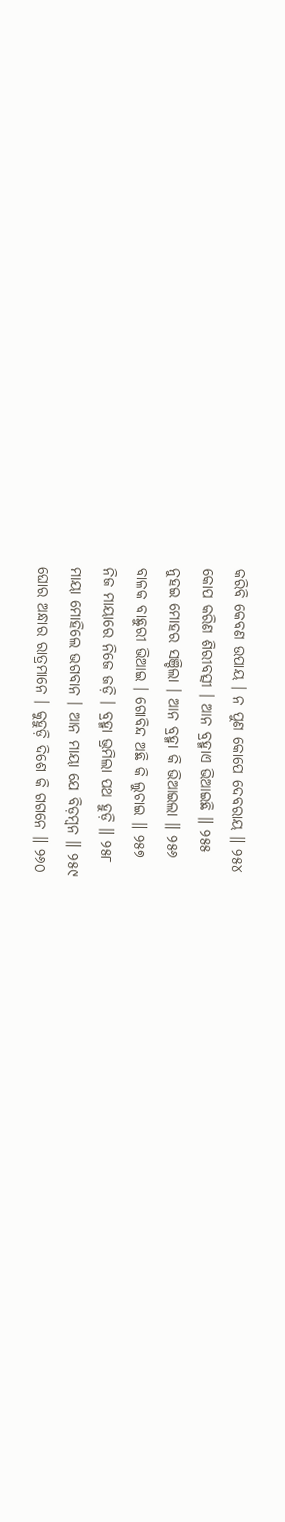କରିବି କେବଣ ଉପାୟ । ନ ପୁଣ କୋପେ ଦେବରାୟ ॥ ୨୫୪
କୋପ କରିଣ ଶିରୀବତ୍ସୀ । ଆନ ବ୍ରହ୍ମାଏ ଭିଆଇଛି ॥ ୨୫୫
ନୁହଇ ମୋହର ସଞ୍ଚିଲା । ଆନ ବ୍ରହ୍ମା କି ଭିଆଇଲା ॥ ୨୫୬
ବାଳକ ବାଛୁରୀ ଭିଆଇ । ଗୋବିନ୍ଦ ଅଛି କି ଲୁଚାଇ ॥ ୨୫୭
ନିଜ ମାୟାରେ ନିଜେ ଜଡ଼ି । ବ୍ରହ୍ମା ଭ୍ରମିଲା ପଥ ହୁଡ଼ି ॥ ୨୫୮
ମାୟା ମୋହିଲେ ଭଗବାନ । ଆନ ମାୟା ଯେ ବିଡ଼ମ୍ବନ ॥ ୨୫୯
ଘୋର ଅନ୍ଧାର ରାତ୍ରମାନେ । କୁହୁଡ଼ି ଦିଶେ କି ଗଗନେ ॥ ୨୬୦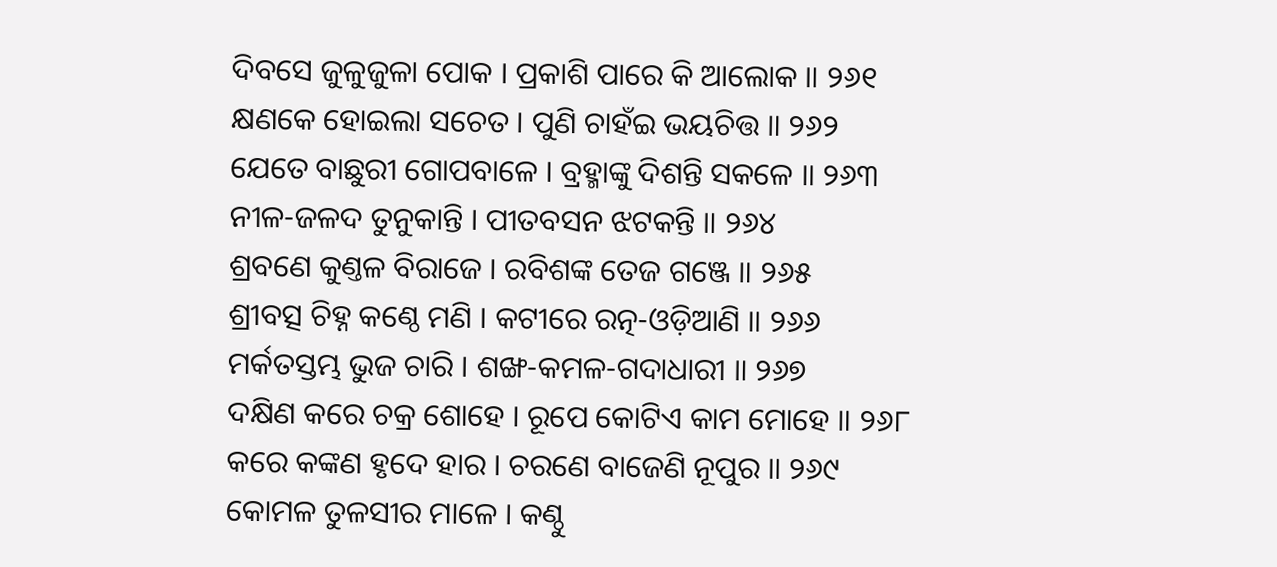ଦିବସେ ଜୁଳୁଜୁଳା ପୋକ । ପ୍ରକାଶି ପାରେ କି ଆଲୋକ ॥ ୨୬୧
କ୍ଷଣକେ ହୋଇଲା ସଚେତ । ପୁଣି ଚାହଁଇ ଭୟଚିତ୍ତ ॥ ୨୬୨
ଯେତେ ବାଛୁରୀ ଗୋପବାଳେ । ବ୍ରହ୍ମାଙ୍କୁ ଦିଶନ୍ତି ସକଳେ ॥ ୨୬୩
ନୀଳ-ଜଳଦ ତୁନୁକାନ୍ତି । ପୀତବସନ ଝଟକନ୍ତି ॥ ୨୬୪
ଶ୍ରବଣେ କୁଣ୍ତଳ ବିରାଜେ । ରବିଶଙ୍କ ତେଜ ଗଞ୍ଜେ ॥ ୨୬୫
ଶ୍ରୀବତ୍ସ ଚିହ୍ନ କଣ୍ଠେ ମଣି । କଟୀରେ ରତ୍ନ-ଓଡ଼ିଆଣି ॥ ୨୬୬
ମର୍କତସ୍ତମ୍ଭ ଭୁଜ ଚାରି । ଶଙ୍ଖ-କମଳ-ଗଦାଧାରୀ ॥ ୨୬୭
ଦକ୍ଷିଣ କରେ ଚକ୍ର ଶୋହେ । ରୂପେ କୋଟିଏ କାମ ମୋହେ ॥ ୨୬୮
କରେ କଙ୍କଣ ହୃଦେ ହାର । ଚରଣେ ବାଜେଣି ନୂପୁର ॥ ୨୬୯
କୋମଳ ତୁଳସୀର ମାଳେ । କଣ୍ଠୁ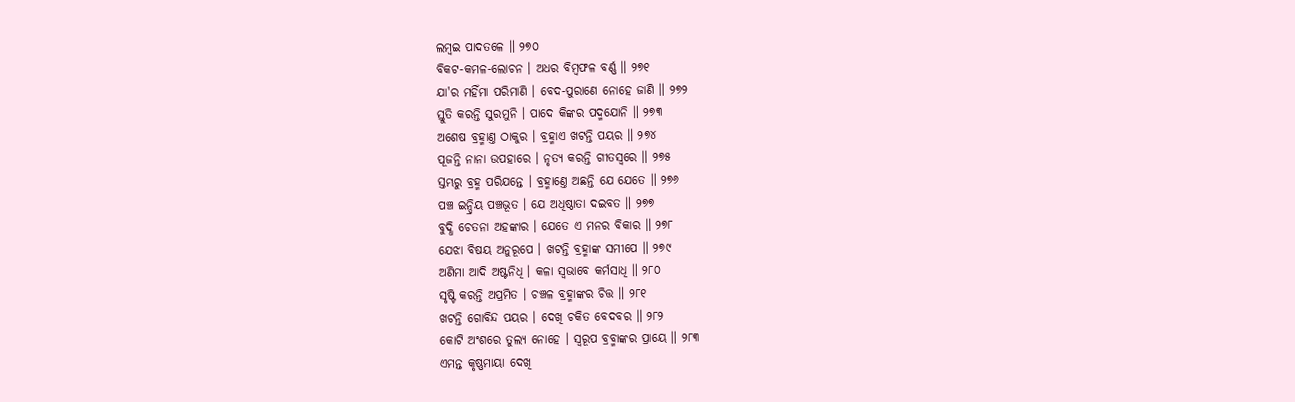ଲମ୍ବଇ ପାଦତଳେ ॥ ୨୭୦
ବିକଟ-କମଳ-ଲୋଚନ । ଅଧର ବିମ୍ବଫଳ ବର୍ଣ୍ଣ ॥ ୨୭୧
ଯା'ର ମହିଁମା ପରିମାଣି । ବେଦ-ପୁରାଣେ ନୋହେ ଜାଣି ॥ ୨୭୨
ସ୍ତୁତି କରନ୍ତି ସୁରମୁନି । ପାଦେ କିଙ୍କର ପଦ୍ମଯୋନି ॥ ୨୭୩
ଅଶେଷ ବ୍ରହ୍ମାଣ୍ତ ଠାକୁର । ବ୍ରହ୍ମାଏ ଖଟନ୍ତି ପୟର ॥ ୨୭୪
ପୂଜନ୍ତି ନାନା ଉପହାରେ । ନୃତ୍ୟ କରନ୍ତି ଗୀତସ୍ୱରେ ॥ ୨୭୫
ସ୍ତମ୍ଭରୁ ବ୍ରହ୍ମ ପରିଯନ୍ତେ । ବ୍ରହ୍ମାଣ୍ତେ ଅଛନ୍ତି ଯେ ଯେତେ ॥ ୨୭୬
ପଞ୍ଚ ଇନ୍ଦ୍ରିୟ ପଞ୍ଚଭୂତ । ଯେ ଅଧିଷ୍ଠାତା ଦଇବତ ॥ ୨୭୭
ବୁଦ୍ଧି ଚେତନା ଅହଙ୍କାର । ଯେତେ ଏ ମନର ବିକାର ॥ ୨୭୮
ଯେଝା ବିଷୟ ଅନୁରୂପେ । ଖଟନ୍ତି ବ୍ରହ୍ମାଙ୍କ ସମୀପେ ॥ ୨୭୯
ଅଣିମା ଆଦି ଅଷ୍ଟନିଧି । କଳା ସ୍ୱଭାବେ କର୍ମସାଧି ॥ ୨୮୦
ସୃଷ୍ଟି କରନ୍ତି ଅପ୍ରମିତ । ଚଞ୍ଚଳ ବ୍ରହ୍ମାଙ୍କର ଚିତ୍ତ ॥ ୨୮୧
ଖଟନ୍ତି ଗୋବିନ୍ଦ ପୟର । ଦେଖି ଚକିତ ବେଦବର ॥ ୨୮୨
କୋଟି ଅଂଶରେ ତୁଲ୍ୟ ନୋହେ । ସ୍ୱରୂପ ବ୍ରବ୍ମାଙ୍କର ପ୍ରାୟେ ॥ ୨୮୩
ଏମନ୍ତ କୃଷ୍ଣମାୟା ଦେଖି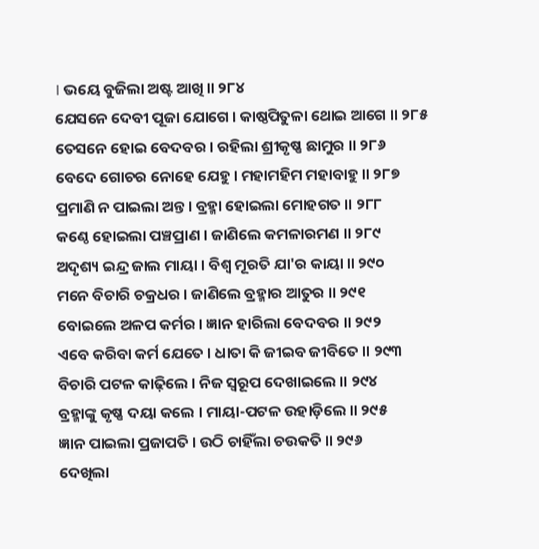। ଭୟେ ବୁଜିଲା ଅଷ୍ଟ ଆଖି ॥ ୨୮୪
ଯେସନେ ଦେବୀ ପୂଜା ଯୋଗେ । କାଷ୍ଠପିତୁଳା ଥୋଇ ଆଗେ ॥ ୨୮୫
ତେସନେ ହୋଇ ବେଦବର । ରହିଲା ଶ୍ରୀକୃଷ୍ଣ ଛାମୁର ॥ ୨୮୬
ବେଦେ ଗୋଚର ନୋହେ ଯେହୁ । ମହାମହିମ ମହାବାହୁ ॥ ୨୮୭
ପ୍ରମାଣି ନ ପାଇଲା ଅନ୍ତ । ବ୍ରହ୍ମା ହୋଇଲା ମୋହଗତ ॥ ୨୮୮
କଣ୍ଠେ ହୋଇଲା ପଞ୍ଚପ୍ରାଣ । ଜାଣିଲେ କମଳାରମଣ ॥ ୨୮୯
ଅଦୃଶ୍ୟ ଇନ୍ଦ୍ର ଜାଲ ମାୟା । ବିଶ୍ୱ ମୂରତି ଯା'ର କାୟା ॥ ୨୯୦
ମନେ ବିଚାରି ଚକ୍ରଧର । ଜାଣିଲେ ବ୍ରହ୍ମାର ଆତୁର ॥ ୨୯୧
ବୋଇଲେ ଅଳପ କର୍ମର । ଜ୍ଞାନ ହାରିଲା ବେଦବର ॥ ୨୯୨
ଏବେ କରିବା କର୍ମ ଯେତେ । ଧାତା କି ଜୀଇବ ଜୀବିତେ ॥ ୨୯୩
ବିଚାରି ପଟଳ କାଢ଼ିଲେ । ନିଜ ସ୍ୱରୂପ ଦେଖାଇଲେ ॥ ୨୯୪
ବ୍ରହ୍ମାଙ୍କୁ କୃଷ୍ଣ ଦୟା କଲେ । ମାୟା-ପଟଳ ଉହାଡ଼ିଲେ ॥ ୨୯୫
ଜ୍ଞାନ ପାଇଲା ପ୍ରଜାପତି । ଉଠି ଚାହିଁଲା ଚଉକତି ॥ ୨୯୬
ଦେଖିଲା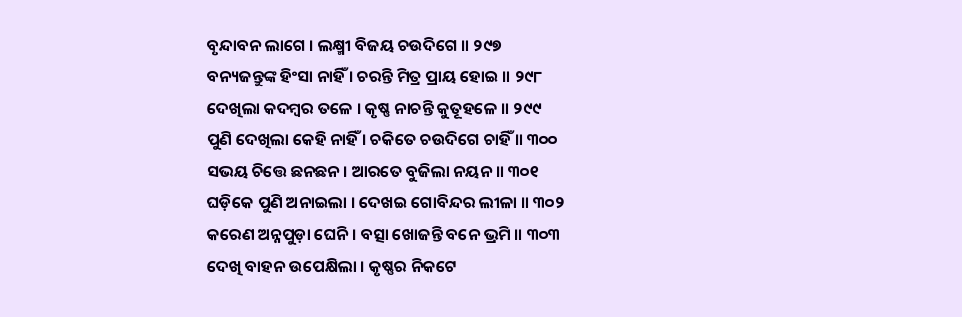ବୃନ୍ଦାବନ ଲାଗେ । ଲକ୍ଷ୍ମୀ ବିଜୟ ଚଉଦିଗେ ॥ ୨୯୭
ବନ୍ୟଜନ୍ତୁଙ୍କ ହିଂସା ନାହିଁ । ଚରନ୍ତି ମିତ୍ର ପ୍ରାୟ ହୋଇ ॥ ୨୯୮
ଦେଖିଲା କଦମ୍ବର ତଳେ । କୃଷ୍ଣ ନାଚନ୍ତି କୁତୂହଳେ ॥ ୨୯୯
ପୁଣି ଦେଖିଲା କେହି ନାହିଁ । ଚକିତେ ଚଉଦିଗେ ଚାହିଁ ॥ ୩୦୦
ସଭୟ ଚିତ୍ତେ ଛନଛନ । ଆରତେ ବୁଜିଲା ନୟନ ॥ ୩୦୧
ଘଡ଼ିକେ ପୁଣି ଅନାଇଲା । ଦେଖଇ ଗୋବିନ୍ଦର ଲୀଳା ॥ ୩୦୨
କରେଣ ଅନ୍ନପୁଡ଼ା ଘେନି । ବତ୍ସା ଖୋଜନ୍ତି ବନେ ଭ୍ରମି ॥ ୩୦୩
ଦେଖି ବାହନ ଉପେକ୍ଷିଲା । କୃଷ୍ଣର ନିକଟେ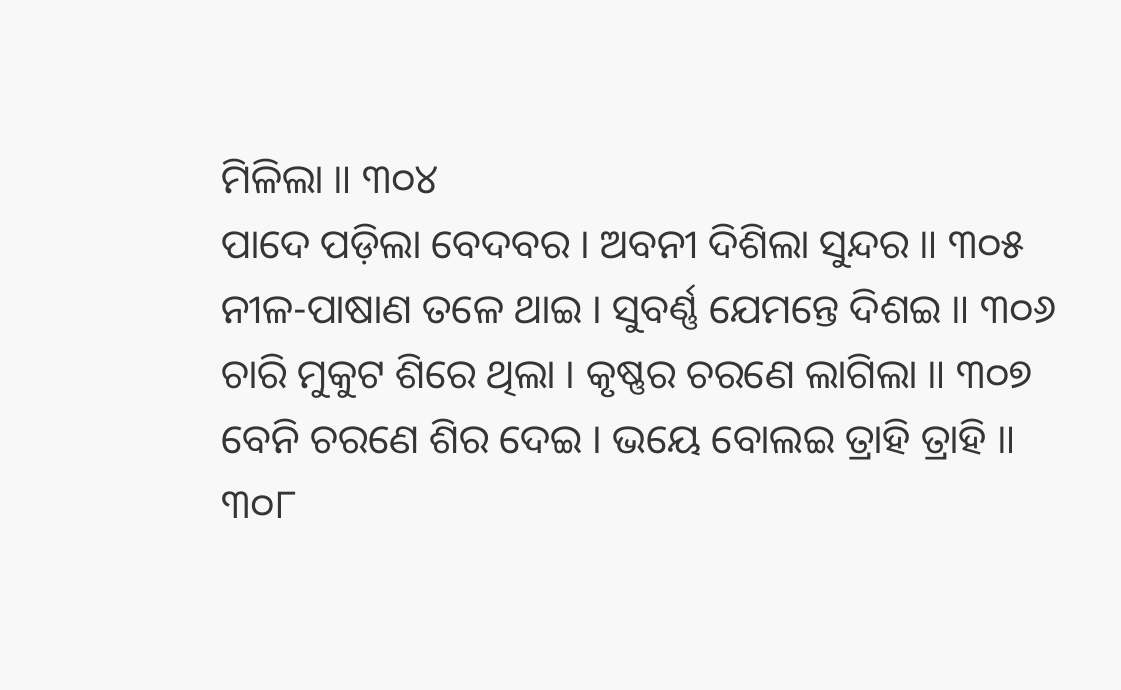ମିଳିଲା ॥ ୩୦୪
ପାଦେ ପଡ଼ିଲା ବେଦବର । ଅବନୀ ଦିଶିଲା ସୁନ୍ଦର ॥ ୩୦୫
ନୀଳ-ପାଷାଣ ତଳେ ଥାଇ । ସୁବର୍ଣ୍ଣ ଯେମନ୍ତେ ଦିଶଇ ॥ ୩୦୬
ଚାରି ମୁକୁଟ ଶିରେ ଥିଲା । କୃଷ୍ଣର ଚରଣେ ଲାଗିଲା ॥ ୩୦୭
ବେନି ଚରଣେ ଶିର ଦେଇ । ଭୟେ ବୋଲଇ ତ୍ରାହି ତ୍ରାହି ॥ ୩୦୮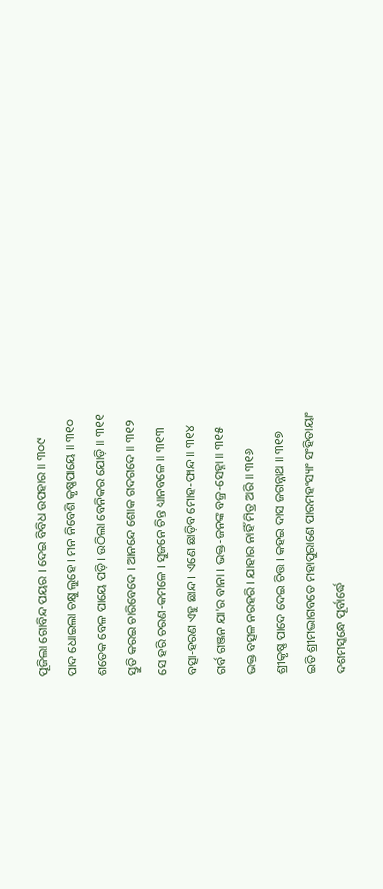ପୂଜିଲା ଗୋବିନ୍ଦ ପୟର । ଦେଇ ବିବିଧ ଉପହାର ॥ ୩୦୯
ପାଦ ଧୋଇଲା ଚକ୍ଷୁ ଲୁହେ । ମନ ନିବେଶି କୃଷ୍ଣପାୟେ ॥ ୩୧୦
ଶତେକ ବେଳ ପାୟେ ପଡ଼ି । ଉଠିଲା ବେନିକର ଯୋଡ଼ି ॥ ୩୧୧
ସ୍ତୁତି କରଇ ଚାରିବେଦେ । ଆନନ୍ଦେ ଶୋକ ଗଦଗଦେ ॥ ୩୧୨
ସେ ହରି ଚରଣ-କମଳେ । ସୁଜନେ ଚିନ୍ତ ଧ୍ୟାନବଳେ ॥ ୩୧୩
ବତ୍ସା-ହରଣ ଏହୁ ଛାନ୍ଦ । ଏଣେ ଛାଡ଼ିବ ମୋହ-ଫାନ୍ଦ ॥ ୩୧୪
ଗର୍ବ ଗଞ୍ଜନ ଯା'ର ବାନା । ଭକ୍ତ-ଜନଙ୍କ ବଜ୍ର-ସେହ୍ନା ॥ ୩୧୫
ଭକ୍ତ ବତ୍ସଳ ନରହରି । ଯାହାର ନାହିଁ ମିତ୍ର ଅରି ॥ ୩୧୬
ଶ୍ରୀକୃଷ୍ଣ ପାଦେ ଦେଇ ଚିତ୍ତ । କହଇ ଦାସ ଜଗନ୍ନାଥ ॥ ୩୧୭
ଇତି ଶ୍ରୀମଦ୍ଭାଗବତେ ମହାପୁରାଣେ ପାରମହଂସ୍ୟାଂ ସଂହିତାୟାଂ
ଦଶମସ୍କନ୍ଧେ ପୂର୍ବାର୍ଦ୍ଧେ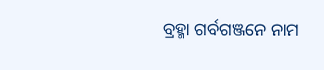ବ୍ରହ୍ମା ଗର୍ବଗଞ୍ଜନେ ନାମ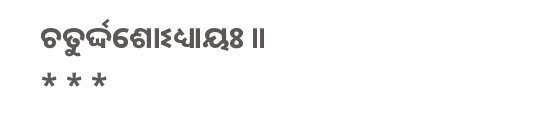ଚତୁର୍ଦ୍ଦଶୋଽଧ୍ୟାୟଃ ॥
* * *